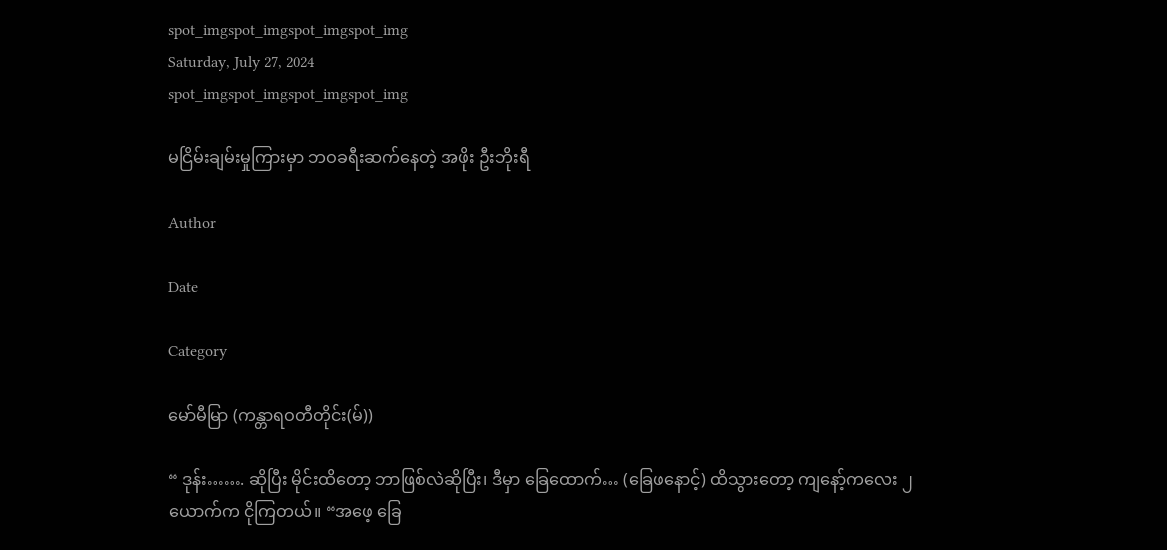spot_imgspot_imgspot_imgspot_img
Saturday, July 27, 2024
spot_imgspot_imgspot_imgspot_img

မငြိမ်းချမ်းမှုကြားမှာ ဘဝခရီးဆက်နေတဲ့ အဖိုး ဦးဘိုးရီ

Author

Date

Category

မော်မီမြာ (ကန္တာရဝတီတိုင်း(မ်))

“ ဒုန်း……. ဆိုပြီး မိုင်းထိတော့ ဘာဖြစ်လဲဆိုပြီး၊ ဒီမှာ ခြေထောက်… (ခြေဖနောင့်) ထိသွားတော့ ကျနော့်ကလေး ၂ယောက်က ငိုကြတယ်။ “အဖေ့ ခြေ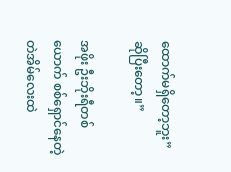ထောက်မရှိတော့ဘူး” ဆိုပြီးတော့။”

အဖိုး ဦးဘိုးရီတစ်ယောက် စစ်ရှောင်နေတဲ့ တဲအိမ်လေးထဲ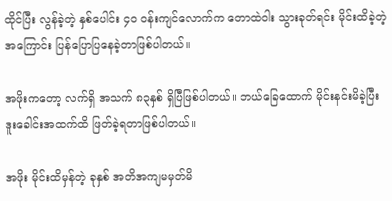ထိုင်ပြီး လွန်ခဲ့တဲ့ နှစ်ပေါင်း ၄၀ ဝန်းကျင်လောက်က တောထဲဝါး သွားခုတ်ရင်း မိုင်းထိခဲ့တဲ့အကြောင်း ပြန်ပြောပြနေခဲ့တာဖြစ်ပါတယ်။

အဖိုးကတော့ လက်ရှိ အသက် ၈၃နှစ် ရှိပြီဖြစ်ပါတယ်။ ဘယ်ခြေထောက် မိုင်းနင်းမိခဲ့ပြီး ဒူးခေါင်းအထက်ထိ ဖြတ်ခဲ့ရတာဖြစ်ပါတယ်။

အဖိုး မိုင်းထိမှန်တဲ့ ခုနှစ် အတိအကျမမှတ်မိ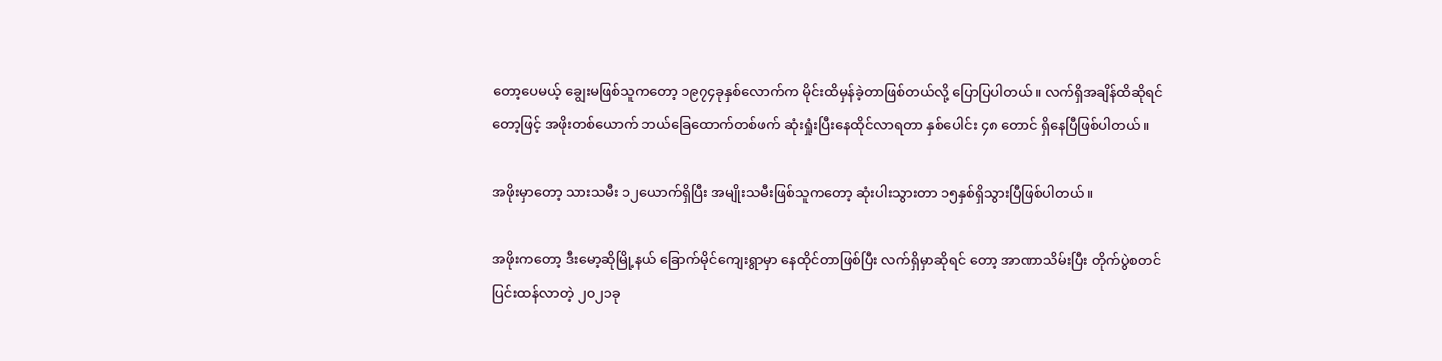တော့ပေမယ့် ချွေးမဖြစ်သူကတော့ ၁၉၇၄ခုနှစ်လောက်က မိုင်းထိမှန်ခဲ့တာဖြစ်တယ်လို့ ပြောပြပါတယ်။ လက်ရှိအချိန်ထိဆိုရင်တော့ဖြင့် အဖိုးတစ်ယောက် ဘယ်ခြေထောက်တစ်ဖက် ဆုံးရှုံးပြီးနေထိုင်လာရတာ နှစ်ပေါင်း ၄၈ တောင် ရှိနေပြီဖြစ်ပါတယ်။

အဖိုးမှာတော့ သားသမီး ၁၂ယောက်ရှိပြီး အမျိုးသမီးဖြစ်သူကတော့ ဆုံးပါးသွားတာ ၁၅နှစ်ရှိသွားပြီဖြစ်ပါတယ်။

အဖိုးကတော့ ဒီးမော့ဆိုမြို့နယ် ခြောက်မိုင်ကျေးရွာမှာ နေထိုင်တာဖြစ်ပြီး လက်ရှိမှာဆိုရင် တော့ အာဏာသိမ်းပြီး တိုက်ပွဲစတင်ပြင်းထန်လာတဲ့ ၂၀၂၁ခု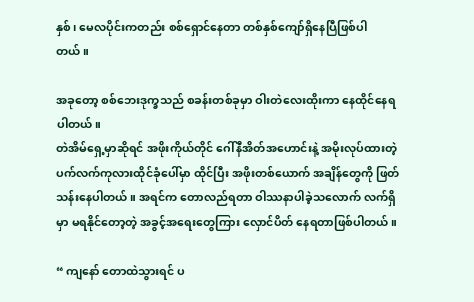နှစ်၊ မေလပိုင်းကတည်း စစ်ရှောင်နေတာ တစ်နှစ်ကျော်ရှိနေပြီဖြစ်ပါတယ်။

အခုတော့ စစ်ဘေးဒုက္ခသည် စခန်းတစ်ခုမှာ ဝါးတဲလေးထိုးကာ နေထိုင်နေရပါတယ်။
တဲအိမ်ရှေ့မှာဆိုရင် အဖိုးကိုယ်တိုင် ဂေါ်နီအိတ်အဟောင်းနဲ့ အမိုးလုပ်ထားတဲ့ ပက်လက်ကုလားထိုင်ခုံပေါ်မှာ ထိုင်ပြီး အဖိုးတစ်ယောက် အချိန်တွေကို ဖြတ်သန်းနေပါတယ်။ အရင်က တောလည်ရတာ ဝါဿနာပါခဲ့သလောက် လက်ရှိမှာ မရနိုင်တော့တဲ့ အခွင့်အရေးတွေကြား လှောင်ပိတ် နေရတာဖြစ်ပါတယ်။

“ ကျနော် တောထဲသွားရင် ပ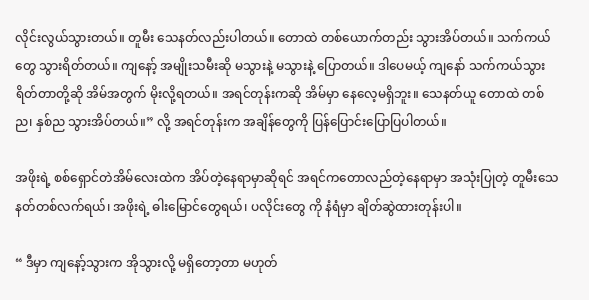လိုင်းလွယ်သွားတယ်။ တူမီး သေနတ်လည်းပါတယ်။ တောထဲ တစ်ယောက်တည်း သွားအိပ်တယ်။ သက်ကယ်တွေ သွားရိတ်တယ်။ ကျနော့် အမျိုးသမီးဆို မသွားနဲ့ မသွားနဲ့ ပြောတယ်။ ဒါပေမယ့် ကျနော် သက်ကယ်သွားရိတ်တာတို့ဆို အိမ်အတွက် မိုးလို့ရတယ်။ အရင်တုန်းကဆို အိမ်မှာ နေလေ့မရှိဘူး။ သေနတ်ယူ တောထဲ တစ်ည၊ နှစ်ည သွားအိပ်တယ်။” လို့ အရင်တုန်းက အချိန်တွေကို ပြန်ပြောင်းပြောပြပါတယ်။

အဖိုးရဲ့ စစ်ရှောင်တဲအိမ်လေးထဲက အိပ်တဲ့နေရာမှာဆိုရင် အရင်ကတောလည်တဲ့နေရာမှာ အသုံးပြုတဲ့ တူမီးသေနတ်တစ်လက်ရယ်၊ အဖိုးရဲ့ ဓါးမြောင်တွေရယ်၊ ပလိုင်းတွေ ကို နံရံမှာ ချိတ်ဆွဲထားတုန်းပါ။

“ ဒီမှာ ကျနော့်သွားက အိုသွားလို့ မရှိတော့တာ မဟုတ်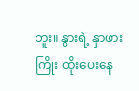ဘူး။ နွားရဲ့ နှာဖားကြိုး ထိုးပေးနေ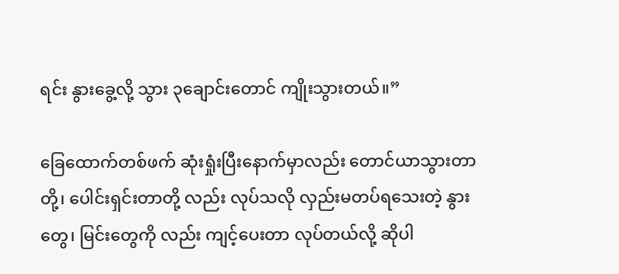ရင်း နွားခွေ့လို့ သွား ၃ချောင်းတောင် ကျိုးသွားတယ်။”

ခြေထောက်တစ်ဖက် ဆုံးရှုံးပြီးနောက်မှာလည်း တောင်ယာသွားတာတို့၊ ပေါင်းရှင်းတာတို့ လည်း လုပ်သလို လှည်းမတပ်ရသေးတဲ့ နွားတွေ၊ မြင်းတွေကို လည်း ကျင့်ပေးတာ လုပ်တယ်လို့ ဆိုပါ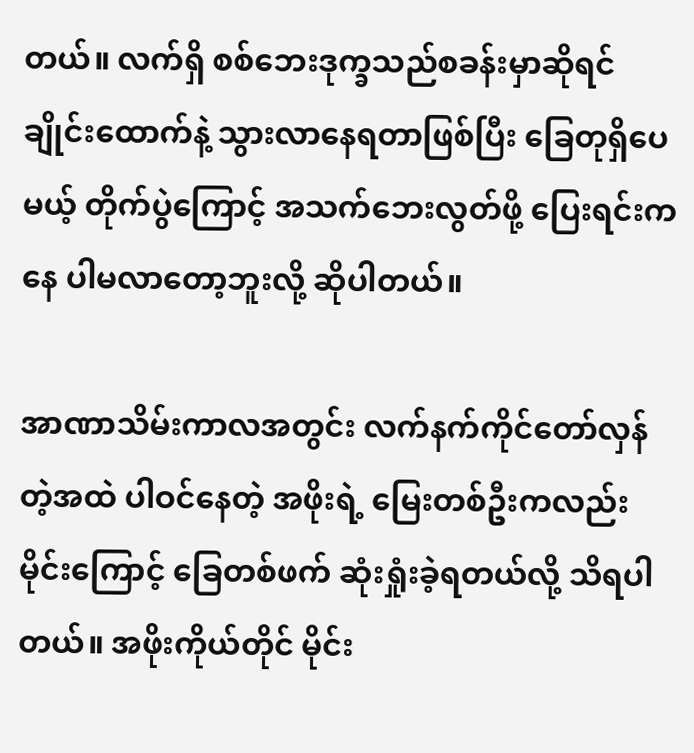တယ်။ လက်ရှိ စစ်ဘေးဒုက္ခသည်စခန်းမှာဆိုရင် ချိုင်းထောက်နဲ့ သွားလာနေရတာဖြစ်ပြီး ခြေတုရှိပေမယ့် တိုက်ပွဲကြောင့် အသက်ဘေးလွတ်ဖို့ ပြေးရင်းကနေ ပါမလာတော့ဘူးလို့ ဆိုပါတယ်။

အာဏာသိမ်းကာလအတွင်း လက်နက်ကိုင်တော်လှန်တဲ့အထဲ ပါဝင်နေတဲ့ အဖိုးရဲ့ မြေးတစ်ဦးကလည်း မိုင်းကြောင့် ခြေတစ်ဖက် ဆုံးရှုံးခဲ့ရတယ်လို့ သိရပါတယ်။ အဖိုးကိုယ်တိုင် မိုင်း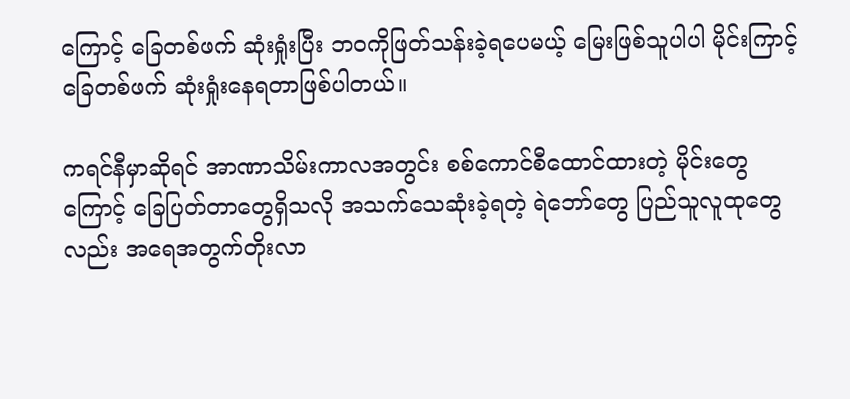ကြောင့် ခြေတစ်ဖက် ဆုံးရှုံးပြီး ဘဝကိုဖြတ်သန်းခဲ့ရပေမယ့် မြေးဖြစ်သူပါပါ မိုင်းကြာင့် ခြေတစ်ဖက် ဆုံးရှုံးနေရတာဖြစ်ပါတယ်။

ကရင်နီမှာဆိုရင် အာဏာသိမ်းကာလအတွင်း စစ်ကောင်စီထောင်ထားတဲ့ မိုင်းတွေကြောင့် ခြေပြတ်တာတွေရှိသလို အသက်သေဆုံးခဲ့ရတဲ့ ရဲဘော်တွေ ပြည်သူလူထုတွေလည်း အရေအတွက်တိုးလာ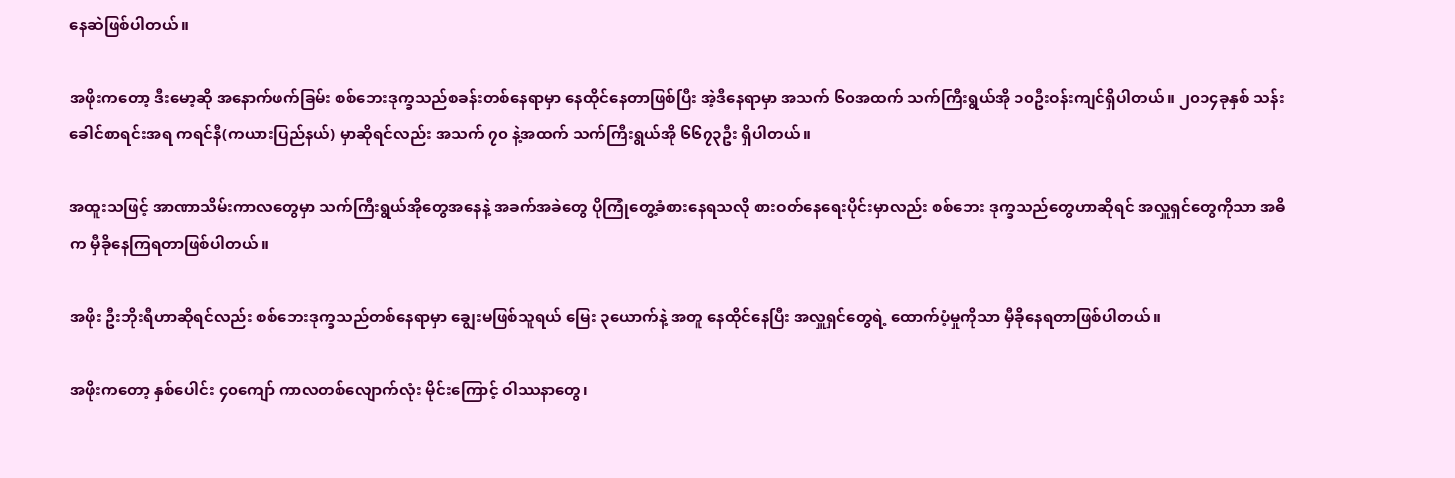နေဆဲဖြစ်ပါတယ်။

အဖိုးကတော့ ဒီးမော့ဆို အနောက်ဖက်ခြမ်း စစ်ဘေးဒုက္ခသည်စခန်းတစ်နေရာမှာ နေထိုင်နေတာဖြစ်ပြီး အဲ့ဒီနေရာမှာ အသက် ၆၀အထက် သက်ကြီးရွယ်အို ၁၀ဦးဝန်းကျင်ရှိပါတယ်။ ၂၀၁၄ခုနှစ် သန်းခေါင်စာရင်းအရ ကရင်နီ(ကယားပြည်နယ်) မှာဆိုရင်လည်း အသက် ၇၀ နဲ့အထက် သက်ကြီးရွယ်အို ၆၆၇၃ဦး ရှိပါတယ်။

အထူးသဖြင့် အာဏာသိမ်းကာလတွေမှာ သက်ကြီးရွယ်အိုတွေအနေနဲ့ အခက်အခဲတွေ ပိုကြုံတွေ့ခံစားနေရသလို စားဝတ်နေရေးပိုင်းမှာလည်း စစ်ဘေး ဒုက္ခသည်တွေဟာဆိုရင် အလှူရှင်တွေကိုသာ အဓိက မှီခိုနေကြရတာဖြစ်ပါတယ်။

အဖိုး ဦးဘိုးရီဟာဆိုရင်လည်း စစ်ဘေးဒုက္ခသည်တစ်နေရာမှာ ချွေးမဖြစ်သူရယ် မြေး ၃ယောက်နဲ့ အတူ နေထိုင်နေပြီး အလှူရှင်တွေရဲ့ ထောက်ပံ့မှုကိုသာ မှီခိုနေရတာဖြစ်ပါတယ်။

အဖိုးကတော့ နှစ်ပေါင်း ၄၀ကျော် ကာလတစ်လျောက်လုံး မိုင်းကြောင့် ဝါဿနာတွေ၊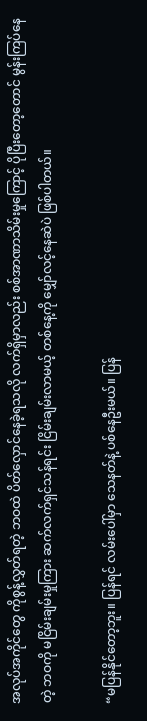အလုပ်အကိုင်တွေ ကိုစွန့်လွှတ်ရတဲ့ ဘဝထဲ ပိတ်လှောင်နေခဲ့ရသလို လက်ရှိမှာလည်း စစ်အာဏာသိမ်းမှုကြောင့် ပိုပြီးတော့တောင် မွန်းကြပ်နေတဲ့ ဘဝကို မငြိမ်းချမ်းမှုကြား ဆက်လက်ရှင်သန်ရင်း ငြိမ်းချမ်းလာမယ့် တစ်နေ့ကို မျှော်လင့်နေဆဲပဲ ဖြစ်ပါတယ်။

“မပြန်နိုင်တော့ဘူး။ ပြန်ရင် လမ်းပေါ်မှာ သေနတ်နဲ့ ပစ်နေဦးမယ်။ ပြန်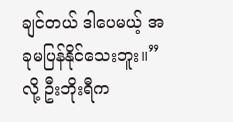ချင်တယ် ဒါပေမယ့် အခုမပြန်နိုင်သေးဘူး။” လို့ ဦးဘိုးရီက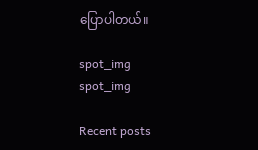ပြောပါတယ်။

spot_img
spot_img

Recent posts